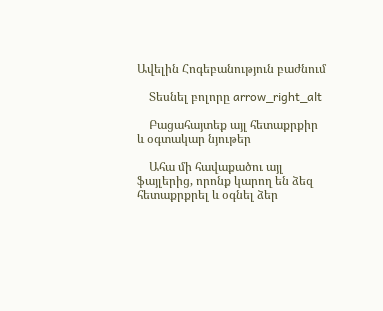Ավելին Հոգեբանություն բաժնում

    Տեսնել բոլորը arrow_right_alt

    Բացահայտեք այլ հետաքրքիր և օգտակար նյութեր

    Ահա մի հավաքածու այլ ֆայլերից, որոնք կարող են ձեզ հետաքրքրել և օգնել ձեր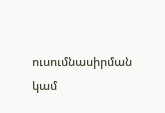ուսումնասիրման կամ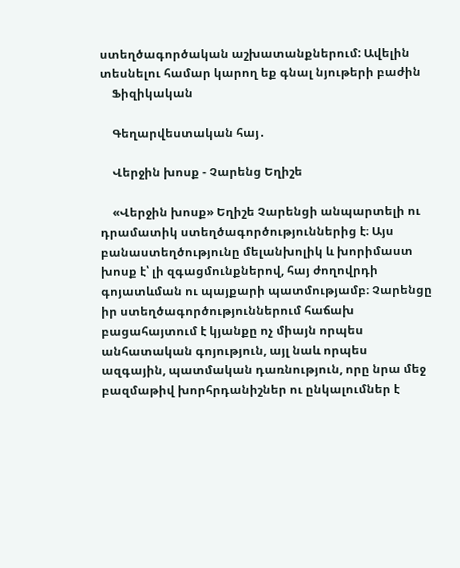ստեղծագործական աշխատանքներում: Ավելին տեսնելու համար կարող եք գնալ նյութերի բաժին
    Ֆիզիկական

    Գեղարվեստական հայ․

    Վերջին խոսք - Չարենց Եղիշե

    «Վերջին խոսք» Եղիշե Չարենցի անպարտելի ու դրամատիկ ստեղծագործություններից է։ Այս բանաստեղծությունը մելանխոլիկ և խորիմաստ խոսք է՝ լի զգացմունքներով, հայ ժողովրդի գոյատևման ու պայքարի պատմությամբ։ Չարենցը իր ստեղծագործություններում հաճախ բացահայտում է կյանքը ոչ միայն որպես անհատական գոյություն, այլ նաև որպես ազգային, պատմական դառնություն, որը նրա մեջ բազմաթիվ խորհրդանիշներ ու ընկալումներ է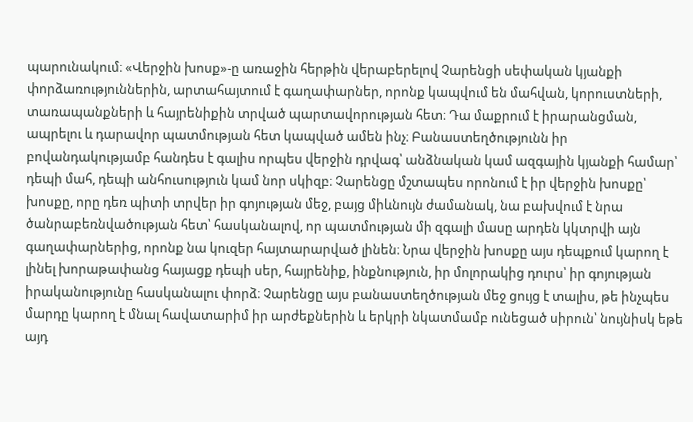պարունակում։ «Վերջին խոսք»-ը առաջին հերթին վերաբերելով Չարենցի սեփական կյանքի փորձառություններին, արտահայտում է գաղափարներ, որոնք կապվում են մահվան, կորուստների, տառապանքների և հայրենիքին տրված պարտավորության հետ։ Դա մաքրում է իրարանցման, ապրելու և դարավոր պատմության հետ կապված ամեն ինչ։ Բանաստեղծությունն իր բովանդակությամբ հանդես է գալիս որպես վերջին դրվագ՝ անձնական կամ ազգային կյանքի համար՝ դեպի մահ, դեպի անհուսություն կամ նոր սկիզբ։ Չարենցը մշտապես որոնում է իր վերջին խոսքը՝ խոսքը, որը դեռ պիտի տրվեր իր գոյության մեջ, բայց միևնույն ժամանակ, նա բախվում է նրա ծանրաբեռնվածության հետ՝ հասկանալով, որ պատմության մի զգալի մասը արդեն կկտրվի այն գաղափարներից, որոնք նա կուզեր հայտարարված լինեն։ Նրա վերջին խոսքը այս դեպքում կարող է լինել խորաթափանց հայացք դեպի սեր, հայրենիք, ինքնություն, իր մոլորակից դուրս՝ իր գոյության իրականությունը հասկանալու փորձ։ Չարենցը այս բանաստեղծության մեջ ցույց է տալիս, թե ինչպես մարդը կարող է մնալ հավատարիմ իր արժեքներին և երկրի նկատմամբ ունեցած սիրուն՝ նույնիսկ եթե այդ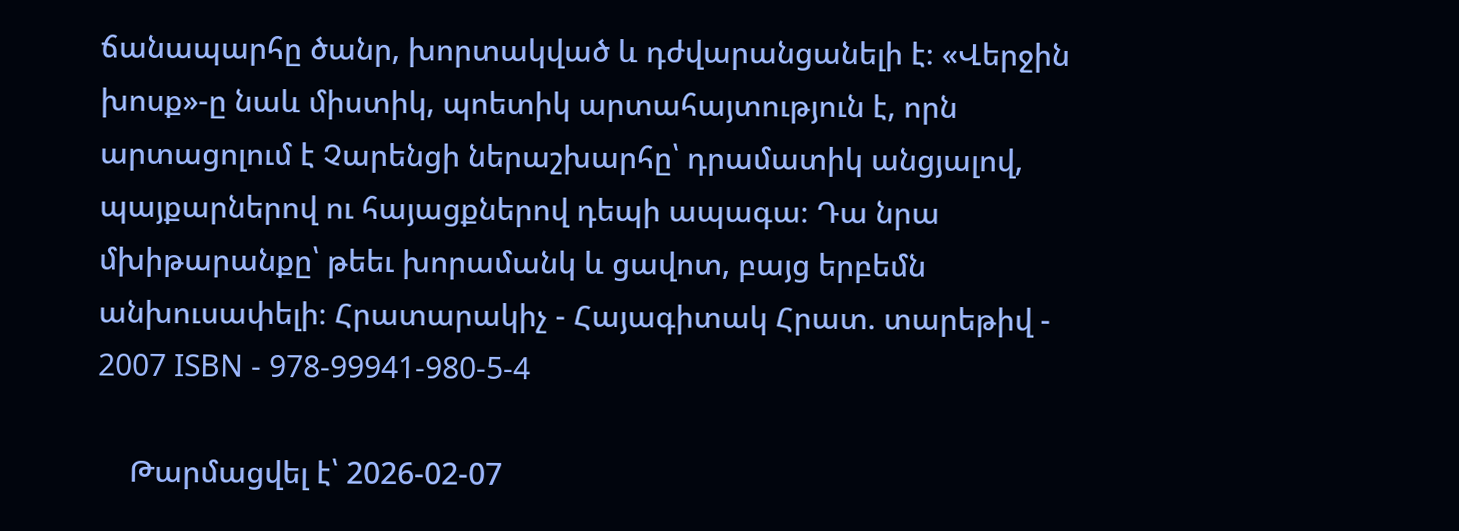ճանապարհը ծանր, խորտակված և դժվարանցանելի է։ «Վերջին խոսք»-ը նաև միստիկ, պոետիկ արտահայտություն է, որն արտացոլում է Չարենցի ներաշխարհը՝ դրամատիկ անցյալով, պայքարներով ու հայացքներով դեպի ապագա։ Դա նրա մխիթարանքը՝ թեեւ խորամանկ և ցավոտ, բայց երբեմն անխուսափելի։ Հրատարակիչ - Հայագիտակ Հրատ. տարեթիվ - 2007 ISBN - 978-99941-980-5-4

    Թարմացվել է՝ 2026-02-07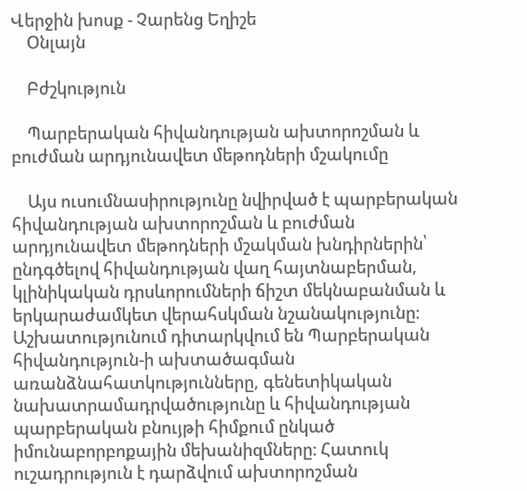Վերջին խոսք - Չարենց Եղիշե
    Օնլայն

    Բժշկություն

    Պարբերական հիվանդության ախտորոշման և բուժման արդյունավետ մեթոդների մշակումը

    Այս ուսումնասիրությունը նվիրված է պարբերական հիվանդության ախտորոշման և բուժման արդյունավետ մեթոդների մշակման խնդիրներին՝ ընդգծելով հիվանդության վաղ հայտնաբերման, կլինիկական դրսևորումների ճիշտ մեկնաբանման և երկարաժամկետ վերահսկման նշանակությունը։ Աշխատությունում դիտարկվում են Պարբերական հիվանդություն-ի ախտածագման առանձնահատկությունները, գենետիկական նախատրամադրվածությունը և հիվանդության պարբերական բնույթի հիմքում ընկած իմունաբորբոքային մեխանիզմները։ Հատուկ ուշադրություն է դարձվում ախտորոշման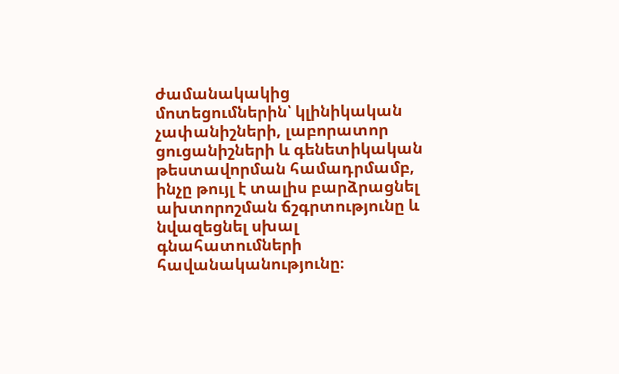ժամանակակից մոտեցումներին՝ կլինիկական չափանիշների, լաբորատոր ցուցանիշների և գենետիկական թեստավորման համադրմամբ, ինչը թույլ է տալիս բարձրացնել ախտորոշման ճշգրտությունը և նվազեցնել սխալ գնահատումների հավանականությունը։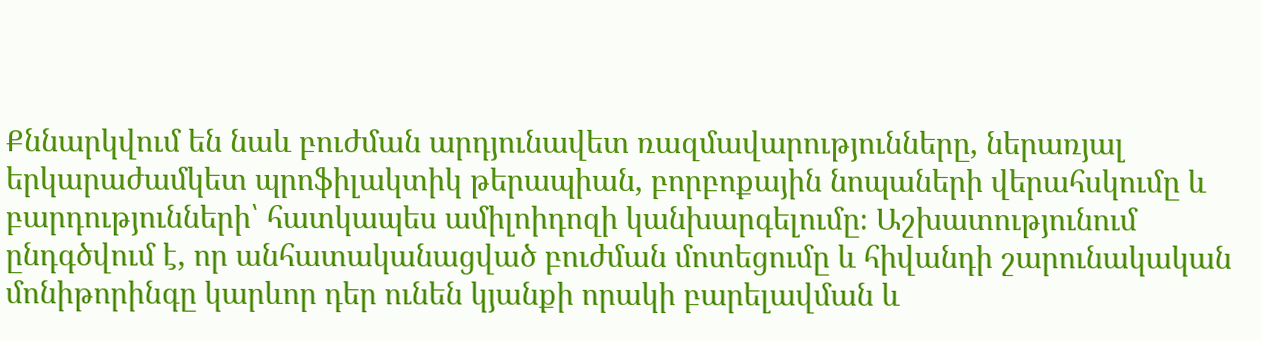Քննարկվում են նաև բուժման արդյունավետ ռազմավարությունները, ներառյալ երկարաժամկետ պրոֆիլակտիկ թերապիան, բորբոքային նոպաների վերահսկումը և բարդությունների՝ հատկապես ամիլոիդոզի կանխարգելումը։ Աշխատությունում ընդգծվում է, որ անհատականացված բուժման մոտեցումը և հիվանդի շարունակական մոնիթորինգը կարևոր դեր ունեն կյանքի որակի բարելավման և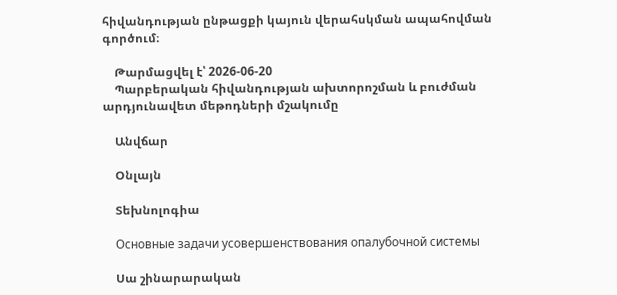հիվանդության ընթացքի կայուն վերահսկման ապահովման գործում։

    Թարմացվել է՝ 2026-06-20
    Պարբերական հիվանդության ախտորոշման և բուժման արդյունավետ մեթոդների մշակումը

    Անվճար

    Օնլայն

    Տեխնոլոգիա

    Основные задачи усовершенствования опалубочной системы

    Սա շինարարական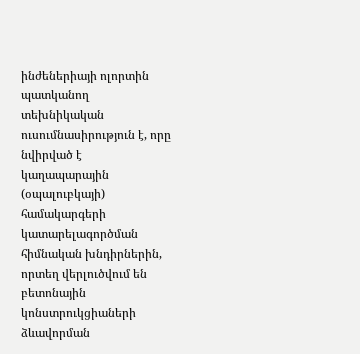ինժեներիայի ոլորտին պատկանող տեխնիկական ուսումնասիրություն է, որը նվիրված է կաղապարային (օպալուբկայի) համակարգերի կատարելագործման հիմնական խնդիրներին, որտեղ վերլուծվում են բետոնային կոնստրուկցիաների ձևավորման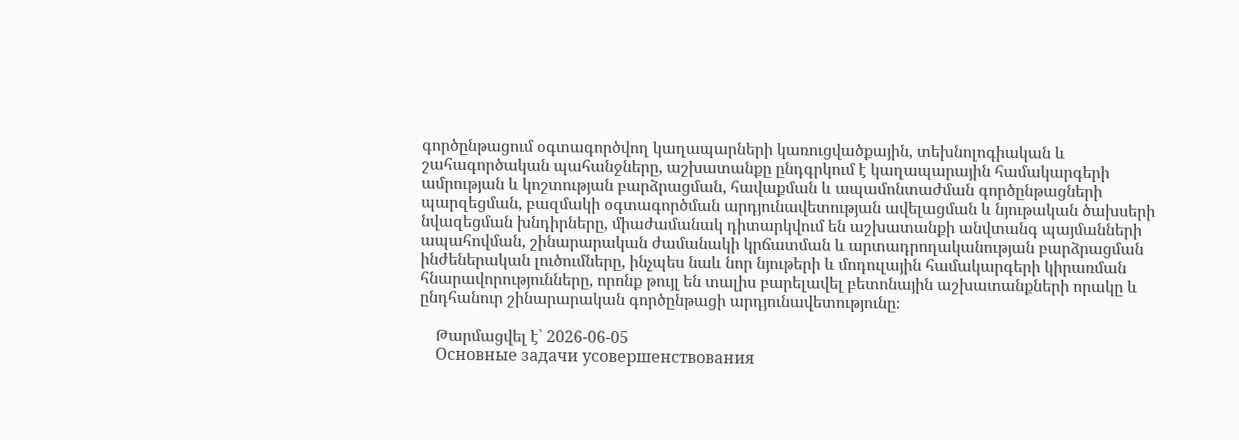գործընթացում օգտագործվող կաղապարների կառուցվածքային, տեխնոլոգիական և շահագործական պահանջները, աշխատանքը ընդգրկում է կաղապարային համակարգերի ամրության և կոշտության բարձրացման, հավաքման և ապամոնտաժման գործընթացների պարզեցման, բազմակի օգտագործման արդյունավետության ավելացման և նյութական ծախսերի նվազեցման խնդիրները, միաժամանակ դիտարկվում են աշխատանքի անվտանգ պայմանների ապահովման, շինարարական ժամանակի կրճատման և արտադրողականության բարձրացման ինժեներական լուծումները, ինչպես նաև նոր նյութերի և մոդուլային համակարգերի կիրառման հնարավորությունները, որոնք թույլ են տալիս բարելավել բետոնային աշխատանքների որակը և ընդհանուր շինարարական գործընթացի արդյունավետությունը։

    Թարմացվել է՝ 2026-06-05
    Основные задачи усовершенствования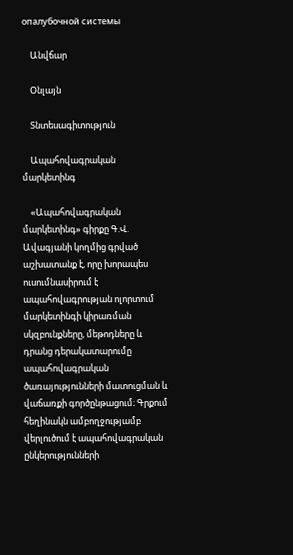опалубочной системы

    Անվճար

    Օնլայն

    Տնտեսագիտություն

    Ապահովագրական մարկետինգ

    «Ապահովագրական մարկետինգ» գիրքը Գ.Վ. Ավագյանի կողմից գրված աշխատանք է, որը խորապես ուսումնասիրում է ապահովագրության ոլորտում մարկետինգի կիրառման սկզբունքները, մեթոդները և դրանց դերակատարումը ապահովագրական ծառայությունների մատուցման և վաճառքի գործընթացում։ Գրքում հեղինակն ամբողջությամբ վերլուծում է ապահովագրական ընկերությունների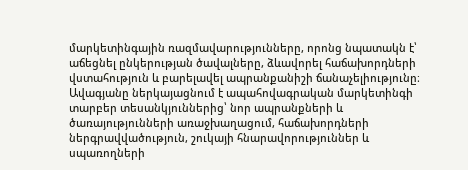մարկետինգային ռազմավարությունները, որոնց նպատակն է՝ աճեցնել ընկերության ծավալները, ձևավորել հաճախորդների վստահություն և բարելավել ապրանքանիշի ճանաչելիությունը։ Ավագյանը ներկայացնում է ապահովագրական մարկետինգի տարբեր տեսանկյուններից՝ նոր ապրանքների և ծառայությունների առաջխաղացում, հաճախորդների ներգրավվածություն, շուկայի հնարավորություններ և սպառողների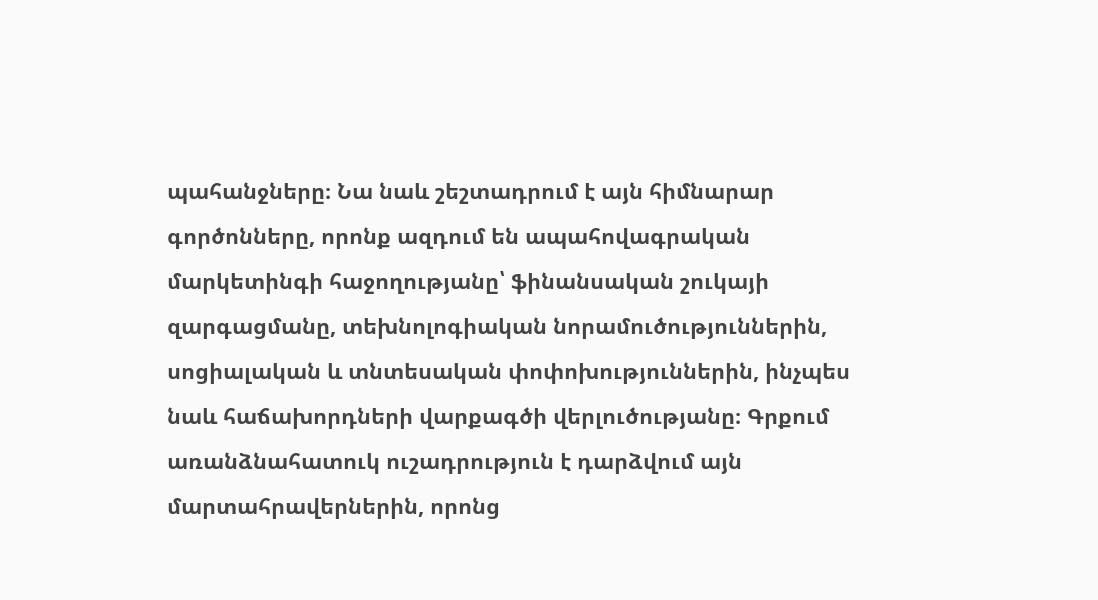պահանջները։ Նա նաև շեշտադրում է այն հիմնարար գործոնները, որոնք ազդում են ապահովագրական մարկետինգի հաջողությանը՝ ֆինանսական շուկայի զարգացմանը, տեխնոլոգիական նորամուծություններին, սոցիալական և տնտեսական փոփոխություններին, ինչպես նաև հաճախորդների վարքագծի վերլուծությանը։ Գրքում առանձնահատուկ ուշադրություն է դարձվում այն մարտահրավերներին, որոնց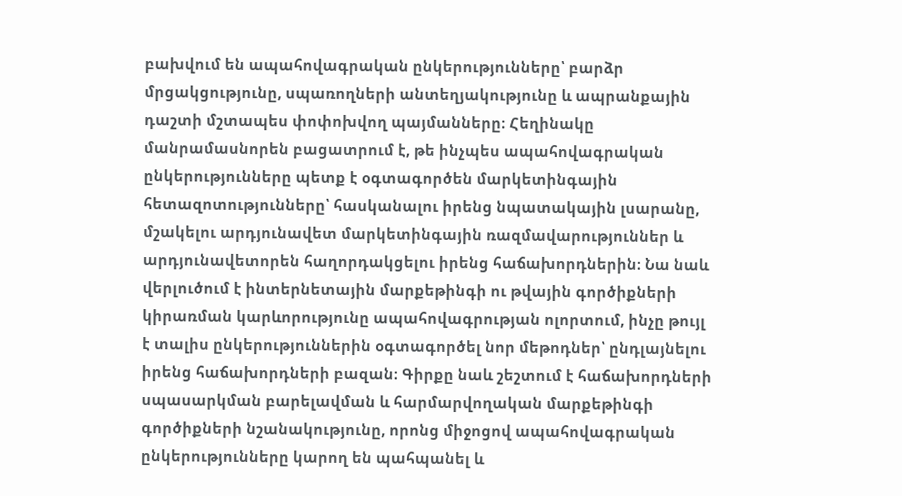բախվում են ապահովագրական ընկերությունները՝ բարձր մրցակցությունը, սպառողների անտեղյակությունը և ապրանքային դաշտի մշտապես փոփոխվող պայմանները։ Հեղինակը մանրամասնորեն բացատրում է, թե ինչպես ապահովագրական ընկերությունները պետք է օգտագործեն մարկետինգային հետազոտությունները՝ հասկանալու իրենց նպատակային լսարանը, մշակելու արդյունավետ մարկետինգային ռազմավարություններ և արդյունավետորեն հաղորդակցելու իրենց հաճախորդներին։ Նա նաև վերլուծում է ինտերնետային մարքեթինգի ու թվային գործիքների կիրառման կարևորությունը ապահովագրության ոլորտում, ինչը թույլ է տալիս ընկերություններին օգտագործել նոր մեթոդներ՝ ընդլայնելու իրենց հաճախորդների բազան։ Գիրքը նաև շեշտում է հաճախորդների սպասարկման բարելավման և հարմարվողական մարքեթինգի գործիքների նշանակությունը, որոնց միջոցով ապահովագրական ընկերությունները կարող են պահպանել և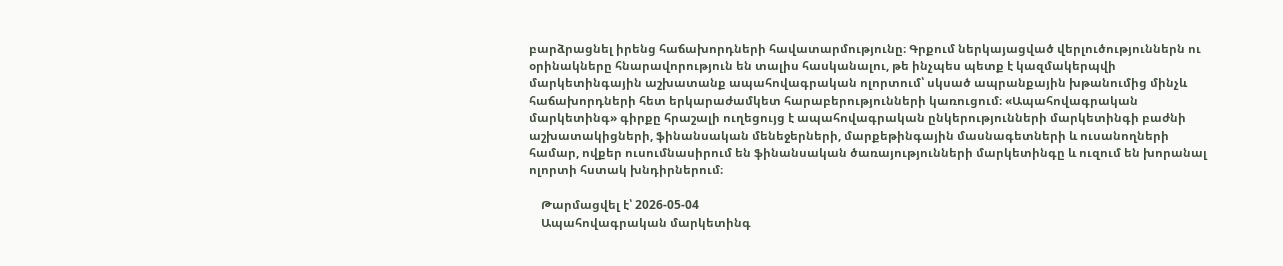բարձրացնել իրենց հաճախորդների հավատարմությունը։ Գրքում ներկայացված վերլուծություններն ու օրինակները հնարավորություն են տալիս հասկանալու, թե ինչպես պետք է կազմակերպվի մարկետինգային աշխատանք ապահովագրական ոլորտում՝ սկսած ապրանքային խթանումից մինչև հաճախորդների հետ երկարաժամկետ հարաբերությունների կառուցում։ «Ապահովագրական մարկետինգ» գիրքը հրաշալի ուղեցույց է ապահովագրական ընկերությունների մարկետինգի բաժնի աշխատակիցների, ֆինանսական մենեջերների, մարքեթինգային մասնագետների և ուսանողների համար, ովքեր ուսումնասիրում են ֆինանսական ծառայությունների մարկետինգը և ուզում են խորանալ ոլորտի հստակ խնդիրներում։

    Թարմացվել է՝ 2026-05-04
    Ապահովագրական մարկետինգ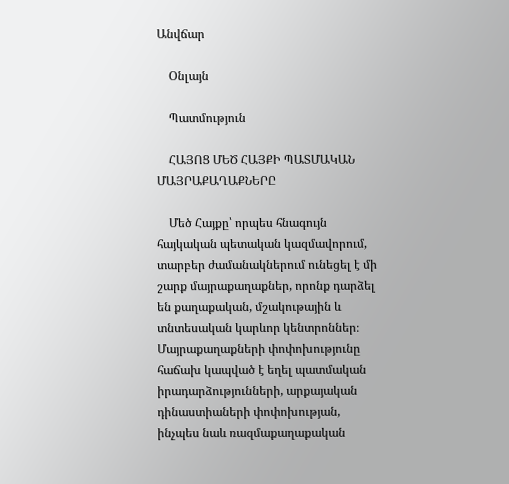Անվճար

    Օնլայն

    Պատմություն

    ՀԱՅՈՑ ՄԵԾ ՀԱՅՔԻ ՊԱՏՄԱԿԱՆ ՄԱՅՐԱՔԱՂԱՔՆԵՐԸ

    Մեծ Հայքը՝ որպես հնագույն հայկական պետական կազմավորում, տարբեր ժամանակներում ունեցել է մի շարք մայրաքաղաքներ, որոնք դարձել են քաղաքական, մշակութային և տնտեսական կարևոր կենտրոններ։ Մայրաքաղաքների փոփոխությունը հաճախ կապված է եղել պատմական իրադարձությունների, արքայական դինաստիաների փոփոխության, ինչպես նաև ռազմաքաղաքական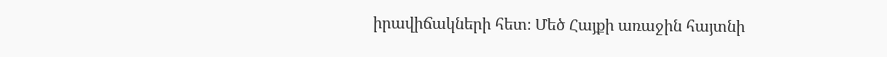իրավիճակների հետ։ Մեծ Հայքի առաջին հայտնի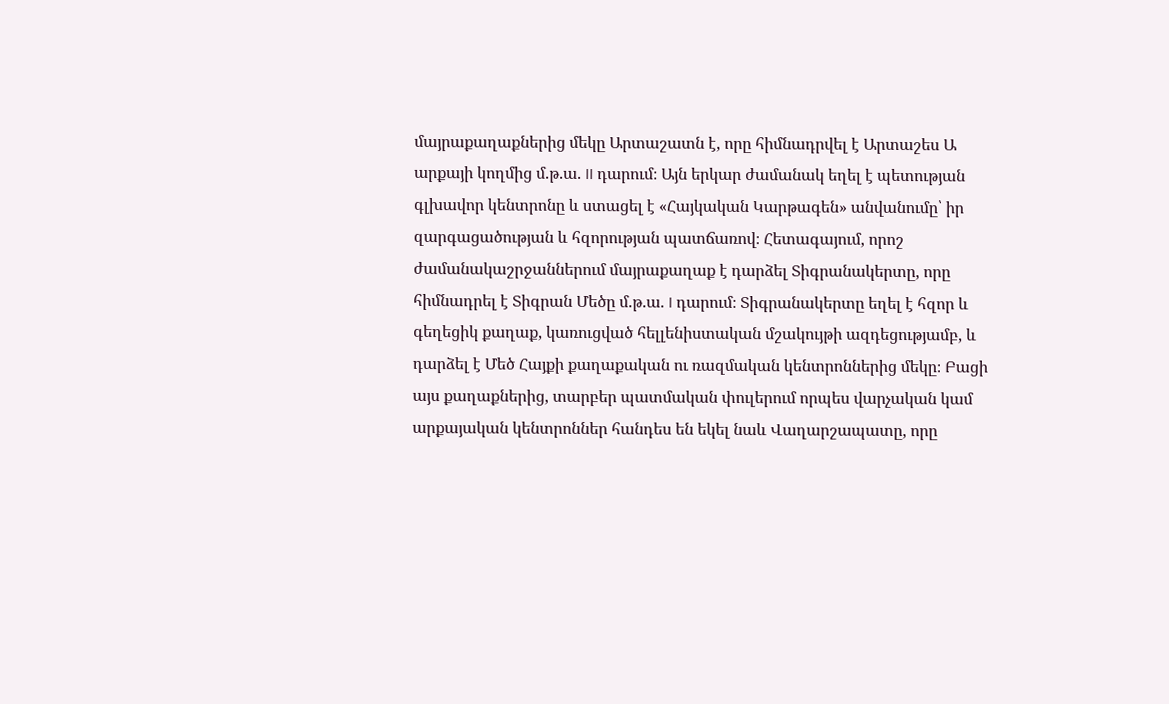մայրաքաղաքներից մեկը Արտաշատն է, որը հիմնադրվել է Արտաշես Ա արքայի կողմից մ.թ.ա. II դարում։ Այն երկար ժամանակ եղել է պետության գլխավոր կենտրոնը և ստացել է «Հայկական Կարթագեն» անվանումը՝ իր զարգացածության և հզորության պատճառով։ Հետագայում, որոշ ժամանակաշրջաններում մայրաքաղաք է դարձել Տիգրանակերտը, որը հիմնադրել է Տիգրան Մեծը մ.թ.ա. I դարում։ Տիգրանակերտը եղել է հզոր և գեղեցիկ քաղաք, կառուցված հելլենիստական մշակույթի ազդեցությամբ, և դարձել է Մեծ Հայքի քաղաքական ու ռազմական կենտրոններից մեկը։ Բացի այս քաղաքներից, տարբեր պատմական փուլերում որպես վարչական կամ արքայական կենտրոններ հանդես են եկել նաև Վաղարշապատը, որը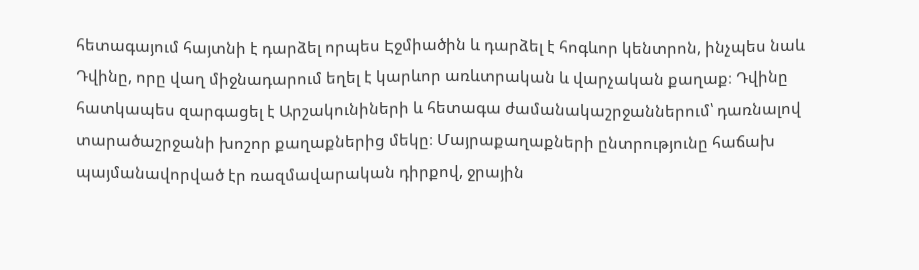հետագայում հայտնի է դարձել որպես Էջմիածին և դարձել է հոգևոր կենտրոն, ինչպես նաև Դվինը, որը վաղ միջնադարում եղել է կարևոր առևտրական և վարչական քաղաք։ Դվինը հատկապես զարգացել է Արշակունիների և հետագա ժամանակաշրջաններում՝ դառնալով տարածաշրջանի խոշոր քաղաքներից մեկը։ Մայրաքաղաքների ընտրությունը հաճախ պայմանավորված էր ռազմավարական դիրքով, ջրային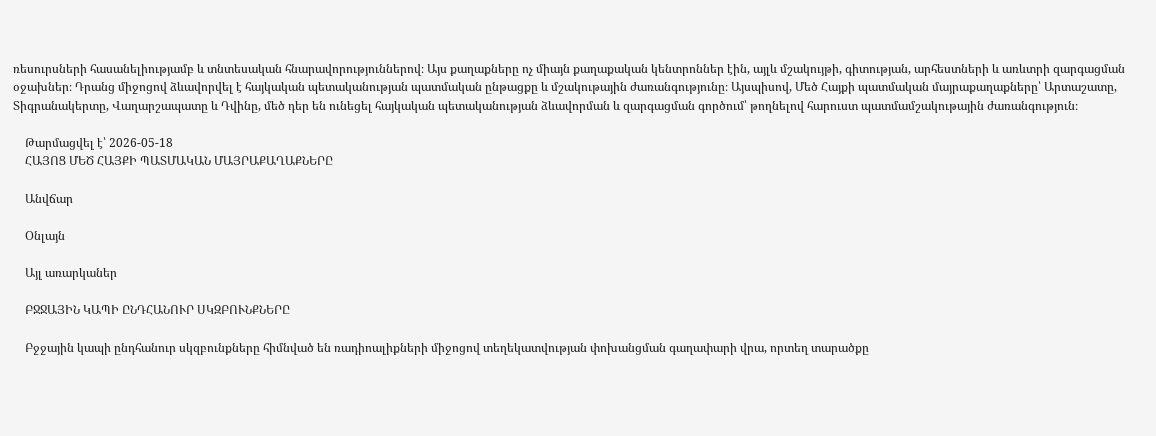ռեսուրսների հասանելիությամբ և տնտեսական հնարավորություններով։ Այս քաղաքները ոչ միայն քաղաքական կենտրոններ էին, այլև մշակույթի, գիտության, արհեստների և առևտրի զարգացման օջախներ։ Դրանց միջոցով ձևավորվել է հայկական պետականության պատմական ընթացքը և մշակութային ժառանգությունը։ Այսպիսով, Մեծ Հայքի պատմական մայրաքաղաքները՝ Արտաշատը, Տիգրանակերտը, Վաղարշապատը և Դվինը, մեծ դեր են ունեցել հայկական պետականության ձևավորման և զարգացման գործում՝ թողնելով հարուստ պատմամշակութային ժառանգություն։

    Թարմացվել է՝ 2026-05-18
    ՀԱՅՈՑ ՄԵԾ ՀԱՅՔԻ ՊԱՏՄԱԿԱՆ ՄԱՅՐԱՔԱՂԱՔՆԵՐԸ

    Անվճար

    Օնլայն

    Այլ առարկաներ

    ԲՋՋԱՅԻՆ ԿԱՊԻ ԸՆԴՀԱՆՈՒՐ ՍԿԶԲՈՒՆՔՆԵՐԸ

    Բջջային կապի ընդհանուր սկզբունքները հիմնված են ռադիոալիքների միջոցով տեղեկատվության փոխանցման գաղափարի վրա, որտեղ տարածքը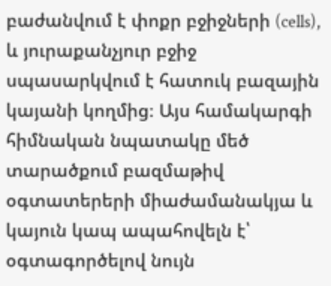բաժանվում է փոքր բջիջների (cells), և յուրաքանչյուր բջիջ սպասարկվում է հատուկ բազային կայանի կողմից։ Այս համակարգի հիմնական նպատակը մեծ տարածքում բազմաթիվ օգտատերերի միաժամանակյա և կայուն կապ ապահովելն է՝ օգտագործելով նույն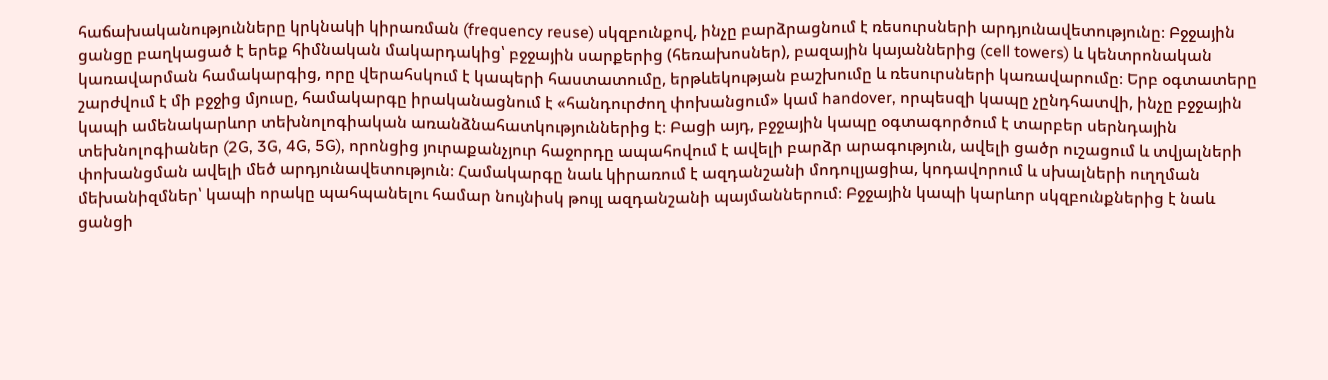հաճախականությունները կրկնակի կիրառման (frequency reuse) սկզբունքով, ինչը բարձրացնում է ռեսուրսների արդյունավետությունը։ Բջջային ցանցը բաղկացած է երեք հիմնական մակարդակից՝ բջջային սարքերից (հեռախոսներ), բազային կայաններից (cell towers) և կենտրոնական կառավարման համակարգից, որը վերահսկում է կապերի հաստատումը, երթևեկության բաշխումը և ռեսուրսների կառավարումը։ Երբ օգտատերը շարժվում է մի բջջից մյուսը, համակարգը իրականացնում է «հանդուրժող փոխանցում» կամ handover, որպեսզի կապը չընդհատվի, ինչը բջջային կապի ամենակարևոր տեխնոլոգիական առանձնահատկություններից է։ Բացի այդ, բջջային կապը օգտագործում է տարբեր սերնդային տեխնոլոգիաներ (2G, 3G, 4G, 5G), որոնցից յուրաքանչյուր հաջորդը ապահովում է ավելի բարձր արագություն, ավելի ցածր ուշացում և տվյալների փոխանցման ավելի մեծ արդյունավետություն։ Համակարգը նաև կիրառում է ազդանշանի մոդուլյացիա, կոդավորում և սխալների ուղղման մեխանիզմներ՝ կապի որակը պահպանելու համար նույնիսկ թույլ ազդանշանի պայմաններում։ Բջջային կապի կարևոր սկզբունքներից է նաև ցանցի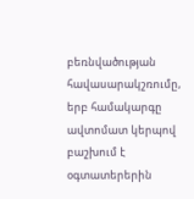բեռնվածության հավասարակշռումը, երբ համակարգը ավտոմատ կերպով բաշխում է օգտատերերին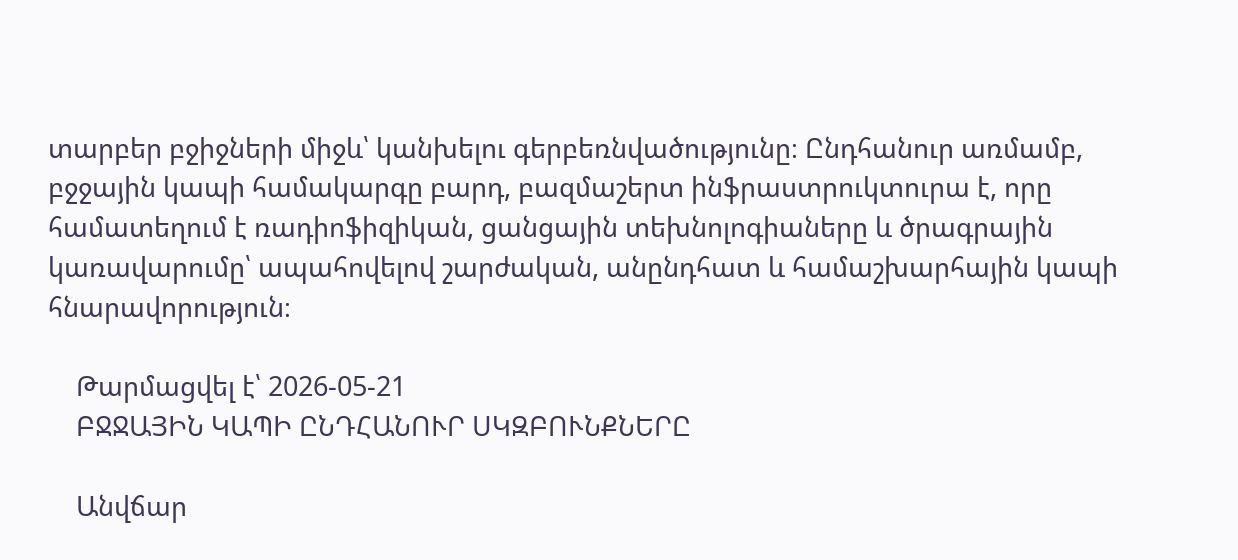տարբեր բջիջների միջև՝ կանխելու գերբեռնվածությունը։ Ընդհանուր առմամբ, բջջային կապի համակարգը բարդ, բազմաշերտ ինֆրաստրուկտուրա է, որը համատեղում է ռադիոֆիզիկան, ցանցային տեխնոլոգիաները և ծրագրային կառավարումը՝ ապահովելով շարժական, անընդհատ և համաշխարհային կապի հնարավորություն։

    Թարմացվել է՝ 2026-05-21
    ԲՋՋԱՅԻՆ ԿԱՊԻ ԸՆԴՀԱՆՈՒՐ ՍԿԶԲՈՒՆՔՆԵՐԸ

    Անվճար